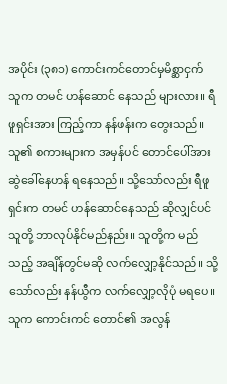အပိုင်း (၃၈၁) ကောင်းကင်တောင်မှမိစ္ဆာငှက်
သူက တမင် ဟန်ဆောင် နေသည် များလား။ ရီဖူရှင်းအား ကြည့်ကာ နန်ဖန်းက တွေးသည်။ သူ၏ စကားများက အမှန်ပင် တောင်ပေါ်အား ဆွဲခေါ်နေဟန် ရနေသည်။ သို့သော်လည်း ရီဖူရှင်းက တမင် ဟန်ဆောင်နေသည် ဆိုလျှင်ပင် သူတို့ ဘာလုပ်နိုင်မည်နည်း။ သူတို့က မည်သည့် အချိန်တွင်မဆို လက်လျှော့နိုင်သည်။ သို့သော်လည်း နန်ယွီက လက်လျှော့လိုပုံ မရပေ။ သူက ကောင်းကင် တောင်၏ အလွန်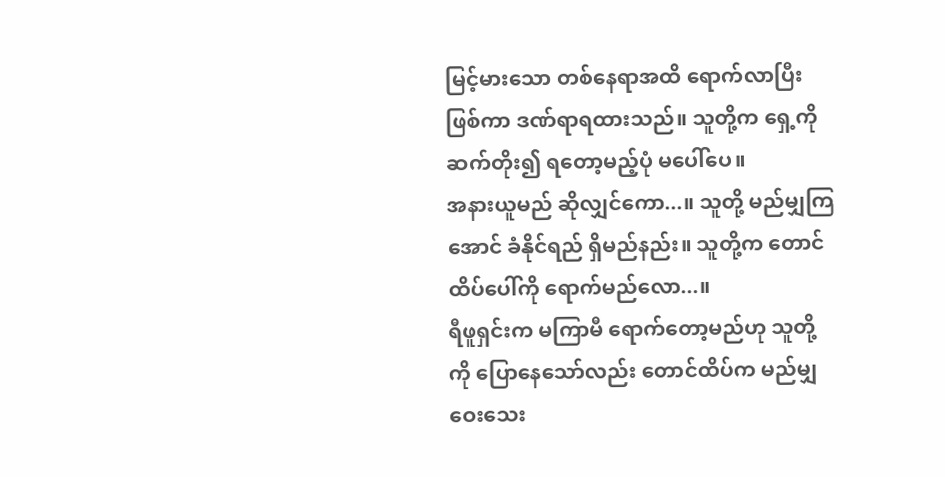မြင့်မားသော တစ်နေရာအထိ ရောက်လာပြီးဖြစ်ကာ ဒဏ်ရာရထားသည်။ သူတို့က ရှေ့ကို ဆက်တိုး၍ ရတော့မည့်ပုံ မပေါ်ပေ။
အနားယူမည် ဆိုလျှင်ကော...။ သူတို့ မည်မျှကြအောင် ခံနိုင်ရည် ရှိမည်နည်း။ သူတို့က တောင်ထိပ်ပေါ်ကို ရောက်မည်လော...။
ရီဖူရှင်းက မကြာမီ ရောက်တော့မည်ဟု သူတို့ကို ပြောနေသော်လည်း တောင်ထိပ်က မည်မျှ ဝေးသေး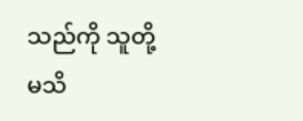သည်ကို သူတို့ မသိ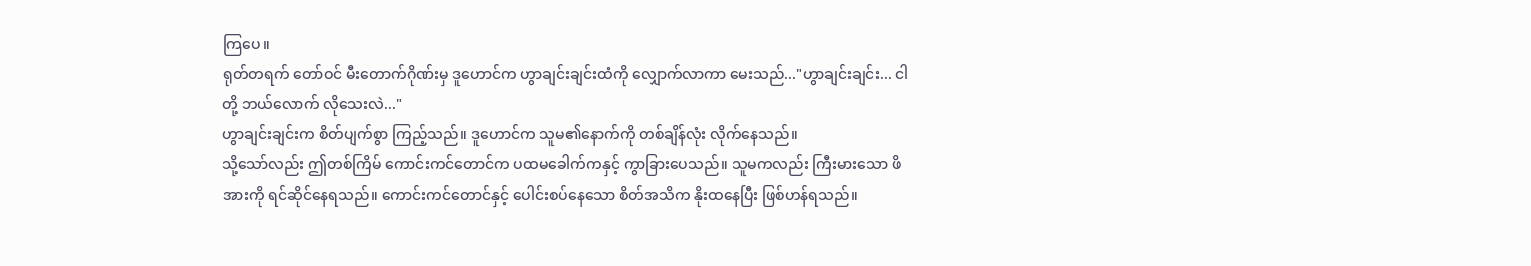ကြပေ။
ရုတ်တရက် တော်ဝင် မီးတောက်ဂိုဏ်းမှ ဒူဟောင်က ဟွာချင်းချင်းထံကို လျှောက်လာကာ မေးသည်..."ဟွာချင်းချင်း... ငါတို့ ဘယ်လောက် လိုသေးလဲ..."
ဟွာချင်းချင်းက စိတ်ပျက်စွာ ကြည့်သည်။ ဒူဟောင်က သူမ၏နောက်ကို တစ်ချိန်လုံး လိုက်နေသည်။
သို့သော်လည်း ဤတစ်ကြိမ် ကောင်းကင်တောင်က ပထမခေါက်ကနှင့် ကွာခြားပေသည်။ သူမကလည်း ကြီးမားသော ဖိအားကို ရင်ဆိုင်နေရသည်။ ကောင်းကင်တောင်နှင့် ပေါင်းစပ်နေသော စိတ်အသိက နိုးထနေပြီး ဖြစ်ဟန်ရသည်။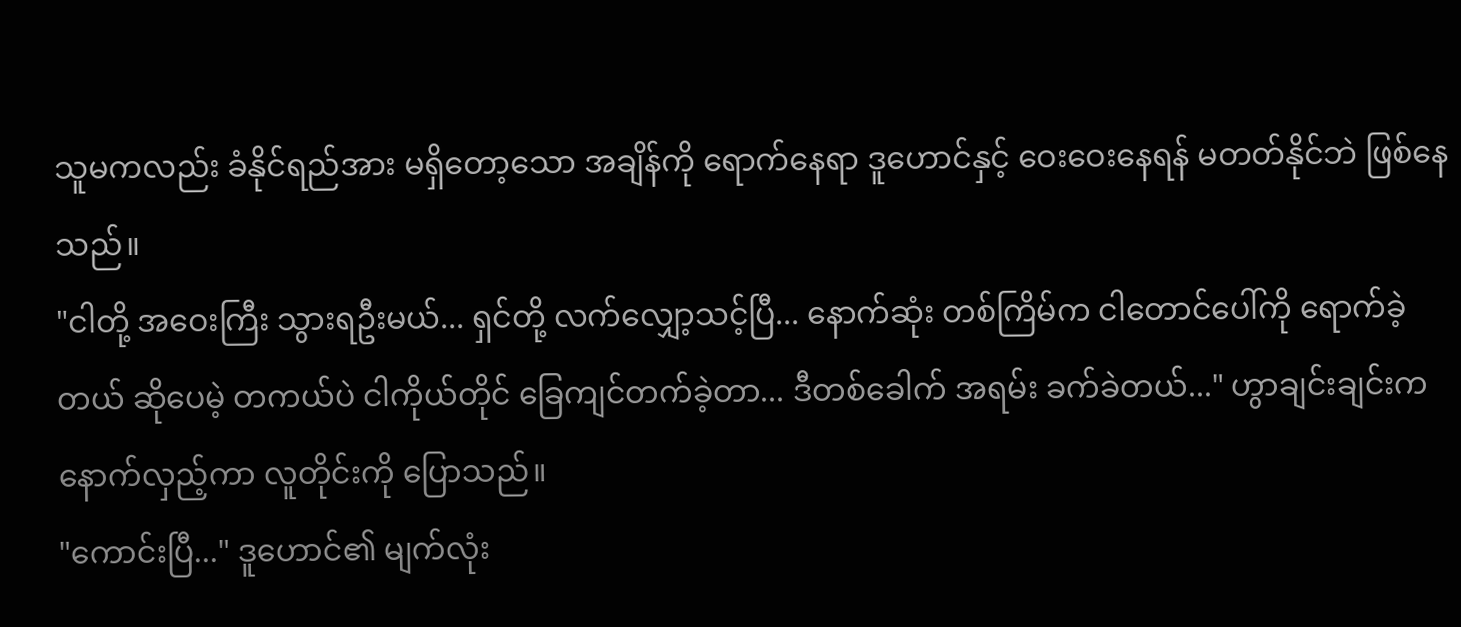သူမကလည်း ခံနိုင်ရည်အား မရှိတော့သော အချိန်ကို ရောက်နေရာ ဒူဟောင်နှင့် ဝေးဝေးနေရန် မတတ်နိုင်ဘဲ ဖြစ်နေသည်။
"ငါတို့ အဝေးကြီး သွားရဦးမယ်... ရှင်တို့ လက်လျှော့သင့်ပြီ... နောက်ဆုံး တစ်ကြိမ်က ငါတောင်ပေါ်ကို ရောက်ခဲ့တယ် ဆိုပေမဲ့ တကယ်ပဲ ငါကိုယ်တိုင် ခြေကျင်တက်ခဲ့တာ... ဒီတစ်ခေါက် အရမ်း ခက်ခဲတယ်..." ဟွာချင်းချင်းက နောက်လှည့်ကာ လူတိုင်းကို ပြောသည်။
"ကောင်းပြီ..." ဒူဟောင်၏ မျက်လုံး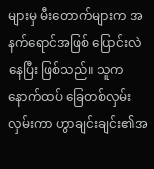များမှ မီးတောက်များက အနက်ရောင်အဖြစ် ပြောင်းလဲနေပြီး ဖြစ်သည်။ သူက နောက်ထပ် ခြေတစ်လှမ်း လှမ်းကာ ဟွာချင်းချင်း၏အ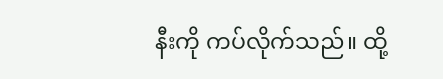နီးကို ကပ်လိုက်သည်။ ထို့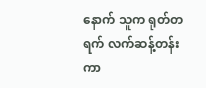နောက် သူက ရုတ်တရက် လက်ဆန့်တန်းကာ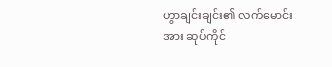ဟွာချင်းချင်း၏ လက်မောင်းအား ဆုပ်ကိုင်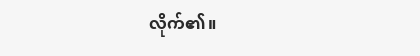လိုက်၏။